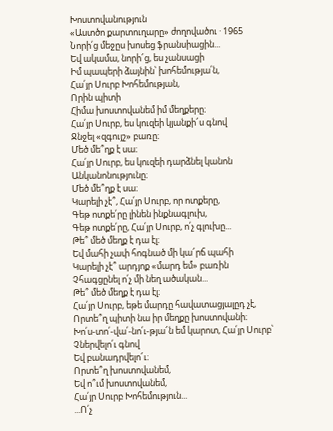Խոստովանություն
«Աստծո քարտուղարը» ժողովածու · 1965
Նորի՛ց մեջըս խոսեց ֆրանսիացին...
Եվ ակամա, նորի՜ց, ես չանսացի
Իմ պապերի ձայնին՝ խոհեմությա՛ն,
Հա՛յր Սուրբ Խոհեմության,
Որին պիտի
Հիմա խոստովանեմ իմ մեղքերը։
Հա՛յր Սուրբ, ես կուզեի կյանքի՜ս գնով
Ջնջել «զգույշ» բառը։
Մեծ մե՞ղք է սա։
Հա՛յր Սուրբ, ես կուզեի դարձնել կանոն
Անկանոնությունը։
Մեծ մե՞ղք է սա։
Կարելի չէ՞, Հա՛յր Սուրբ, որ ոտքերը,
Գեթ ոտքե՛րը լինեն ինքնագլուխ,
Գեթ ոտքե՛րը, Հա՛յր Սուրբ, ո՛չ գլուխը...
Թե՞ մեծ մեղք է դա էլ։
Եվ մահի չափ հոգնած մի կա՜րճ պահի
Կարելի չէ՞ արդյոք «մարդ եմ» բառին
Չհագցընել ո՛չ մի նեղ ածական...
Թե՞ մեծ մեղք է դա էլ։
Հա՛յր Սուրբ, եթե մարդը հավատացյալըդ չէ,
Որտե՞ղ պիտի նա իր մեղքը խոստովանի։
Խո՛ս-տո՛-վա՛-նո՛ւ-թյա՜ն եմ կարոտ, Հա՛յր Սուրբ՝
Չներվելո՛ւ գնով
Եվ բանադրվելո՜ւ։
Որտե՞ղ խոստովանեմ,
Եվ ո՞ւմ խոստովանեմ,
Հա՛յր Սուրբ Խոհեմություն...
...Ո՛չ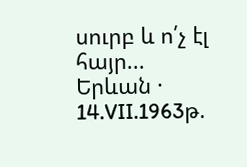սուրբ և ո՛չ էլ հայր...
Երևան · 14.VII.1963թ.